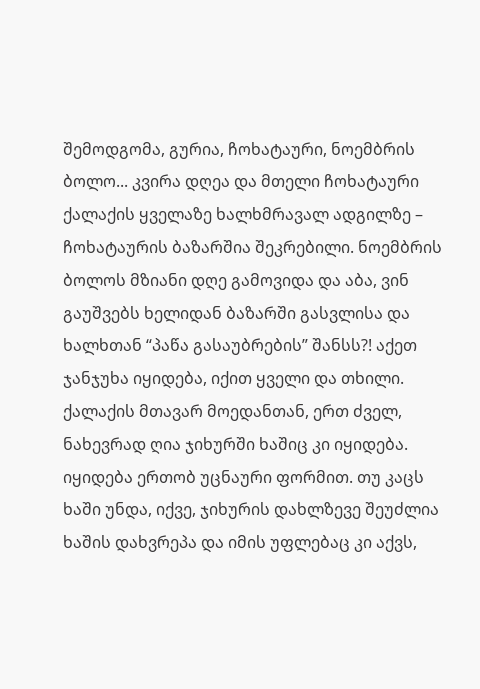შემოდგომა, გურია, ჩოხატაური, ნოემბრის ბოლო... კვირა დღეა და მთელი ჩოხატაური ქალაქის ყველაზე ხალხმრავალ ადგილზე – ჩოხატაურის ბაზარშია შეკრებილი. ნოემბრის ბოლოს მზიანი დღე გამოვიდა და აბა, ვინ გაუშვებს ხელიდან ბაზარში გასვლისა და ხალხთან “პაწა გასაუბრების” შანსს?! აქეთ ჯანჯუხა იყიდება, იქით ყველი და თხილი. ქალაქის მთავარ მოედანთან, ერთ ძველ, ნახევრად ღია ჯიხურში ხაშიც კი იყიდება. იყიდება ერთობ უცნაური ფორმით. თუ კაცს ხაში უნდა, იქვე, ჯიხურის დახლზევე შეუძლია ხაშის დახვრეპა და იმის უფლებაც კი აქვს,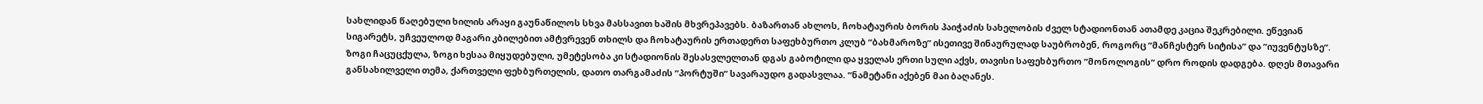სახლიდან წაღებული ხილის არაყი გაუნაწილოს სხვა მასსავით ხაშის მხვრეპავებს. ბაზართან ახლოს, ჩოხატაურის ბორის პაიჭაძის სახელობის ძველ სტადიონთან ათამდე კაცია შეკრებილი. ეწევიან სიგარეტს, უჩვეულოდ მაგარი კბილებით ამტვრევენ თხილს და ჩოხატაურის ერთადერთ საფეხბურთო კლუბ ”ბახმაროზე” ისეთივე შინაურულად საუბრობენ, როგორც ”მანჩესტერ სიტისა” და ”იუვენტუსზე”. ზოგი ჩაცუცქულა, ზოგი ხესაა მიყუდებული, უმეტესობა კი სტადიონის შესასვლელთან დგას გაბოტილი და ყველას ერთი სული აქვს, თავისი საფეხბურთო ”მონოლოგის” დრო როდის დადგება. დღეს მთავარი განსახილველი თემა, ქართველი ფეხბურთელის, დათო თარგამაძის ”პორტუში” სავარაუდო გადასვლაა. ”ნამეტანი აქებენ მაი ბაღანეს.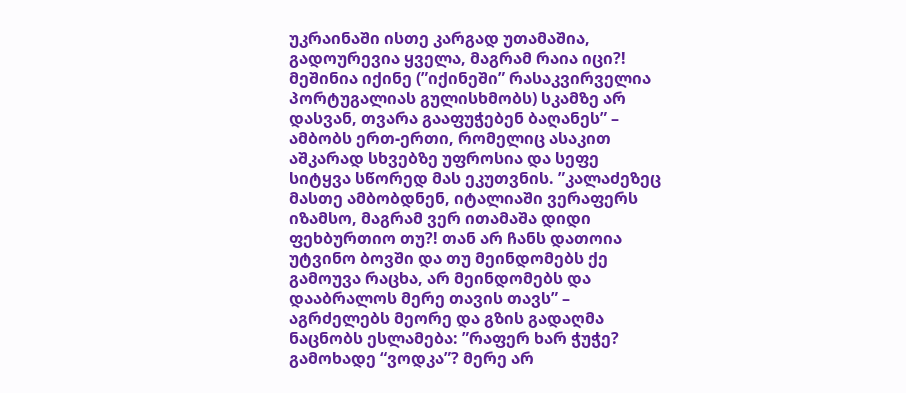უკრაინაში ისთე კარგად უთამაშია, გადოურევია ყველა, მაგრამ რაია იცი?! მეშინია იქინე (”იქინეში” რასაკვირველია პორტუგალიას გულისხმობს) სკამზე არ დასვან, თვარა გააფუჭებენ ბაღანეს” – ამბობს ერთ-ერთი, რომელიც ასაკით აშკარად სხვებზე უფროსია და სეფე სიტყვა სწორედ მას ეკუთვნის. ”კალაძეზეც მასთე ამბობდნენ, იტალიაში ვერაფერს იზამსო, მაგრამ ვერ ითამაშა დიდი ფეხბურთიო თუ?! თან არ ჩანს დათოია უტვინო ბოვში და თუ მეინდომებს ქე გამოუვა რაცხა, არ მეინდომებს და დააბრალოს მერე თავის თავს” – აგრძელებს მეორე და გზის გადაღმა ნაცნობს ესლამება: ”რაფერ ხარ ჭუჭე? გამოხადე “ვოდკა”? მერე არ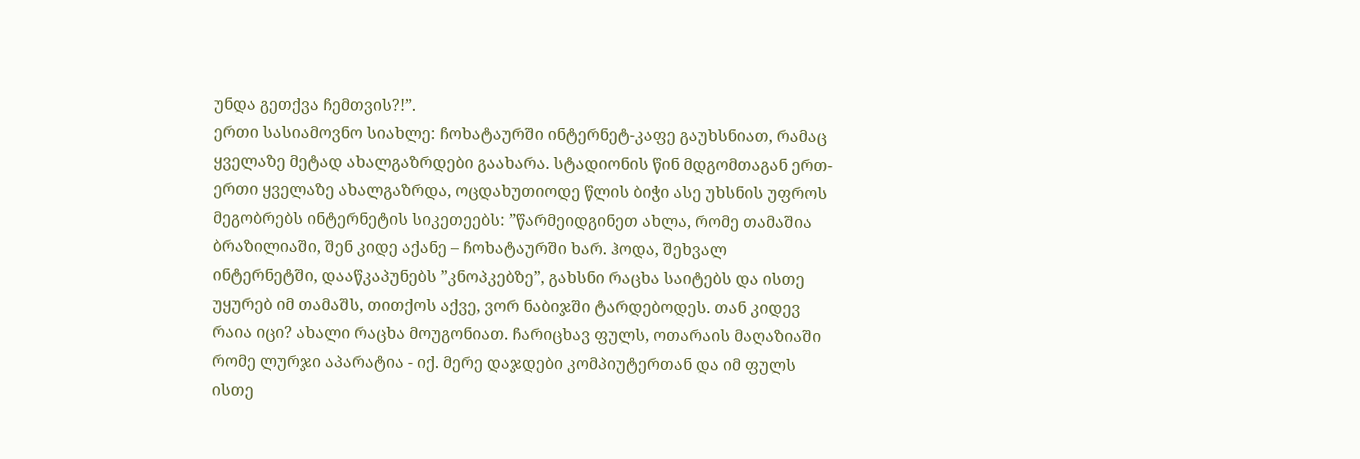უნდა გეთქვა ჩემთვის?!”.
ერთი სასიამოვნო სიახლე: ჩოხატაურში ინტერნეტ-კაფე გაუხსნიათ, რამაც ყველაზე მეტად ახალგაზრდები გაახარა. სტადიონის წინ მდგომთაგან ერთ-ერთი ყველაზე ახალგაზრდა, ოცდახუთიოდე წლის ბიჭი ასე უხსნის უფროს მეგობრებს ინტერნეტის სიკეთეებს: ”წარმეიდგინეთ ახლა, რომე თამაშია ბრაზილიაში, შენ კიდე აქანე – ჩოხატაურში ხარ. ჰოდა, შეხვალ ინტერნეტში, დააწკაპუნებს ”კნოპკებზე”, გახსნი რაცხა საიტებს და ისთე უყურებ იმ თამაშს, თითქოს აქვე, ვორ ნაბიჯში ტარდებოდეს. თან კიდევ რაია იცი? ახალი რაცხა მოუგონიათ. ჩარიცხავ ფულს, ოთარაის მაღაზიაში რომე ლურჯი აპარატია - იქ. მერე დაჯდები კომპიუტერთან და იმ ფულს ისთე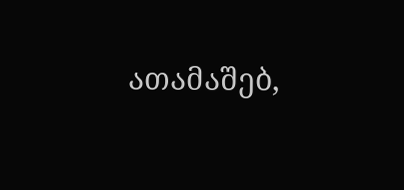ათამაშებ,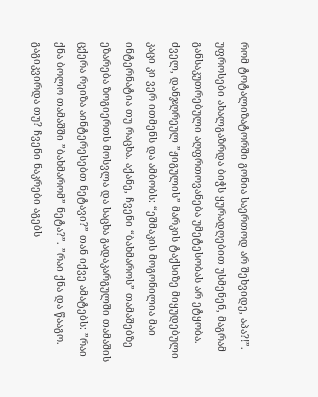რომ ტოტალიზატორში გონია საერთოდ არ შეხვიდე, აპა?!”. უფროსები ახალგაზრდა ბიჭს ყურადღებით უსმენენ, მაგრამ განსაკუთრებული აღფრთოვანება უმეტესობას არ ეტყობა. ძველ, დანჯღრეულ ”ჟიგულის” მარკის ტაქსიზე მიყუდებული კაცი კი ვერ ითმენს და ამბობს: “ეშმაკის მოგონილია მაი ინტერნატია თუ რაცხა. აქანე, ჩვენი “ბახმაროს” თამაშებზე ეზარება ზოგიერთს მოსვლა და საცხა გადაკარგულში თამაშის ცქერა რეიზა აინტერესებთ ნეტავი?” თან იქვე ამატებს: ”რაი ქნა ბოლო თამაშში ”ბახმარომ” ნეტა?”. ”რაი ქნა და წააგო. გაგიკვირდა თუ? ჩვენი ნაკრები აგებს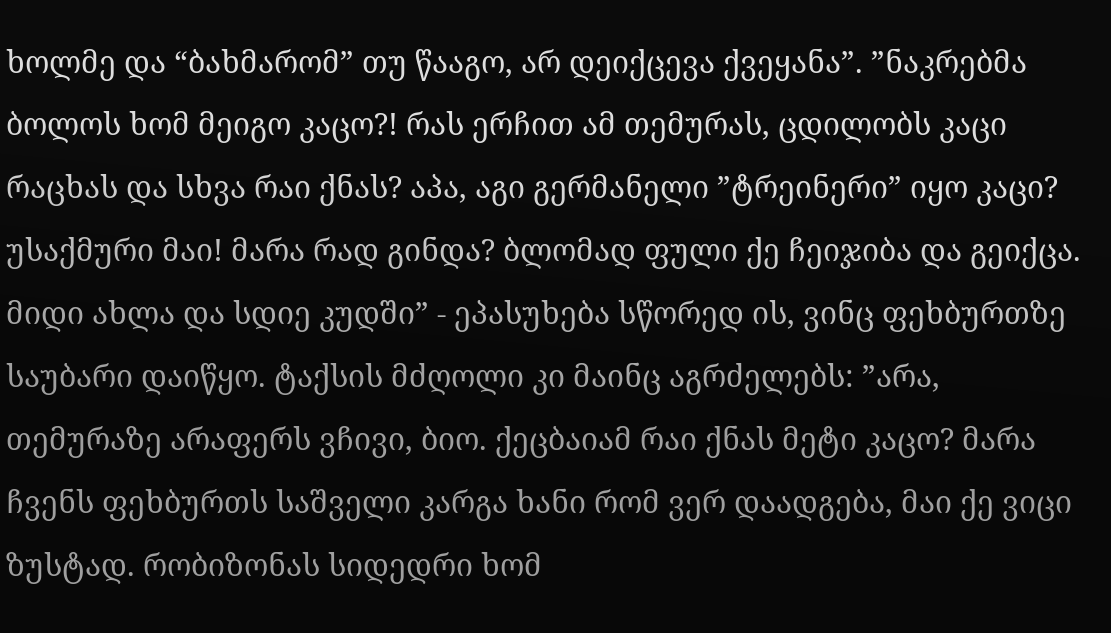ხოლმე და “ბახმარომ” თუ წააგო, არ დეიქცევა ქვეყანა”. ”ნაკრებმა ბოლოს ხომ მეიგო კაცო?! რას ერჩით ამ თემურას, ცდილობს კაცი რაცხას და სხვა რაი ქნას? აპა, აგი გერმანელი ”ტრეინერი” იყო კაცი? უსაქმური მაი! მარა რად გინდა? ბლომად ფული ქე ჩეიჯიბა და გეიქცა. მიდი ახლა და სდიე კუდში” - ეპასუხება სწორედ ის, ვინც ფეხბურთზე საუბარი დაიწყო. ტაქსის მძღოლი კი მაინც აგრძელებს: ”არა, თემურაზე არაფერს ვჩივი, ბიო. ქეცბაიამ რაი ქნას მეტი კაცო? მარა ჩვენს ფეხბურთს საშველი კარგა ხანი რომ ვერ დაადგება, მაი ქე ვიცი ზუსტად. რობიზონას სიდედრი ხომ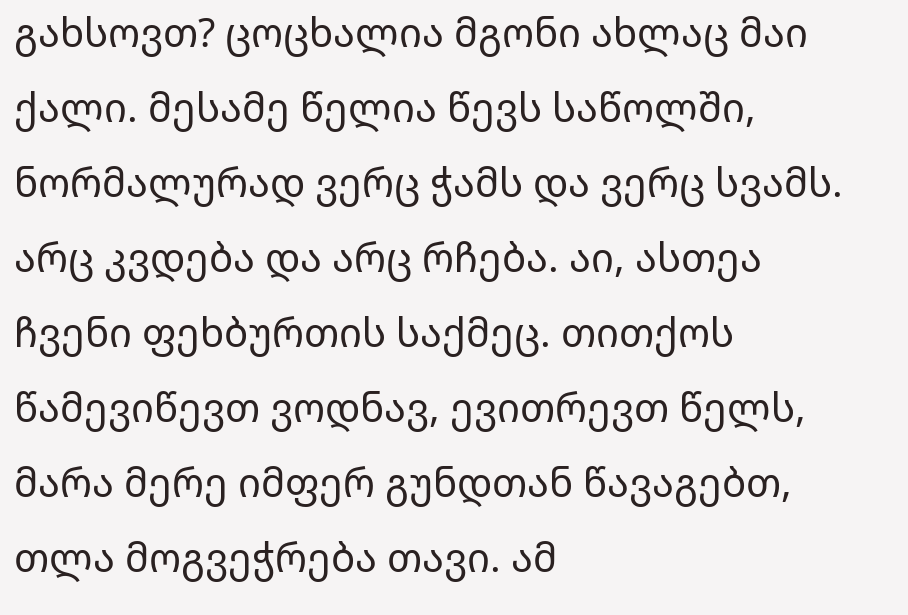გახსოვთ? ცოცხალია მგონი ახლაც მაი ქალი. მესამე წელია წევს საწოლში, ნორმალურად ვერც ჭამს და ვერც სვამს. არც კვდება და არც რჩება. აი, ასთეა ჩვენი ფეხბურთის საქმეც. თითქოს წამევიწევთ ვოდნავ, ევითრევთ წელს, მარა მერე იმფერ გუნდთან წავაგებთ, თლა მოგვეჭრება თავი. ამ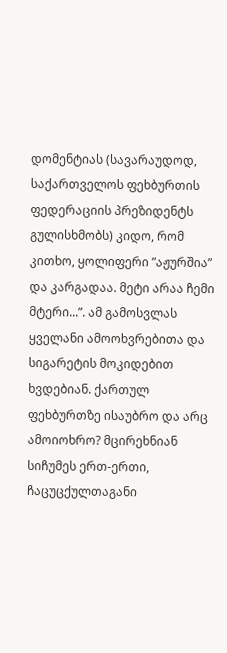დომენტიას (სავარაუდოდ, საქართველოს ფეხბურთის ფედერაციის პრეზიდენტს გულისხმობს) კიდო, რომ კითხო, ყოლიფერი ”აჟურშია” და კარგადაა. მეტი არაა ჩემი მტერი...”. ამ გამოსვლას ყველანი ამოოხვრებითა და სიგარეტის მოკიდებით ხვდებიან. ქართულ ფეხბურთზე ისაუბრო და არც ამოიოხრო? მცირეხნიან სიჩუმეს ერთ-ერთი, ჩაცუცქულთაგანი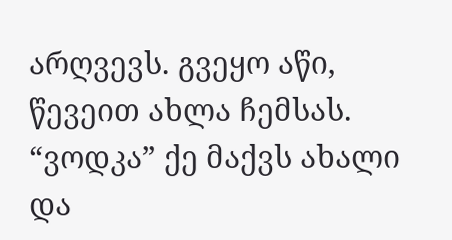არღვევს. გვეყო აწი, წევეით ახლა ჩემსას. “ვოდკა” ქე მაქვს ახალი და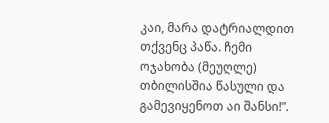კაი, მარა დატრიალდით თქვენც პაწა. ჩემი ოჯახობა (მეუღლე) თბილისშია წასული და გამევიყენოთ აი შანსი!”.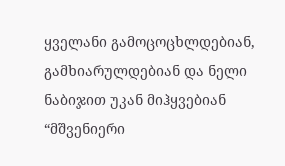ყველანი გამოცოცხლდებიან, გამხიარულდებიან და ნელი ნაბიჯით უკან მიჰყვებიან “მშვენიერი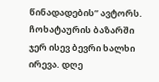წინადადების” ავტორს. ჩოხატაურის ბაზარში ჯერ ისევ ბევრი ხალხი ირევა. დღე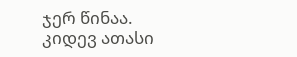ჯერ წინაა. კიდევ ათასი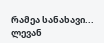რამეა სანახავი...
ლევან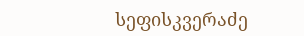სეფისკვერაძე